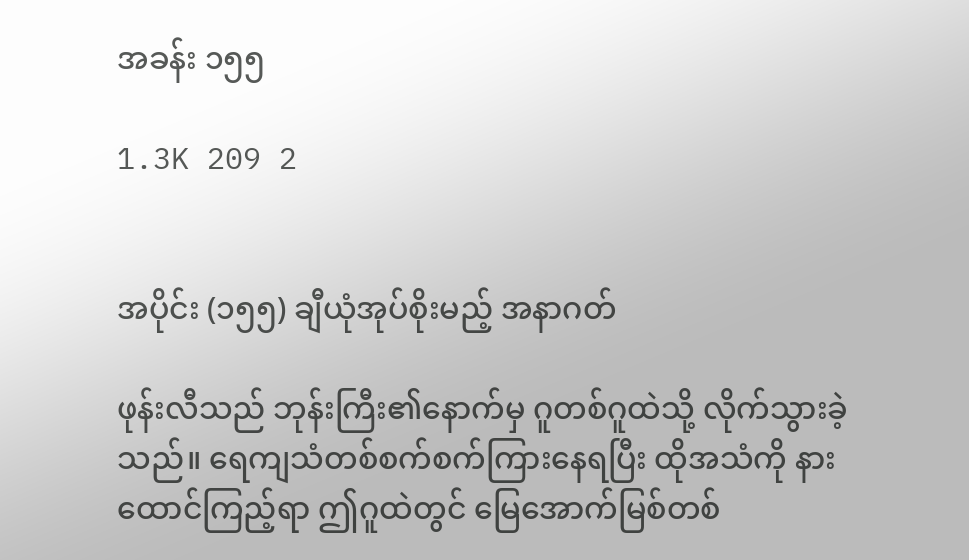အခန်း ၁၅၅

1.3K 209 2


အပိုင်း (၁၅၅) ချီယုံအုပ်စိုးမည့် အနာဂတ်

ဖုန်းလီသည် ဘုန်းကြီး၏နောက်မှ ဂူတစ်ဂူထဲသို့ လိုက်သွားခဲ့သည်။ ရေကျသံတစ်စက်စက်ကြားနေရပြီး ထိုအသံကို နားထောင်ကြည့်ရာ ဤဂူထဲတွင် မြေအောက်မြစ်တစ်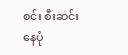စင်း စီးဆင်းနေပုံ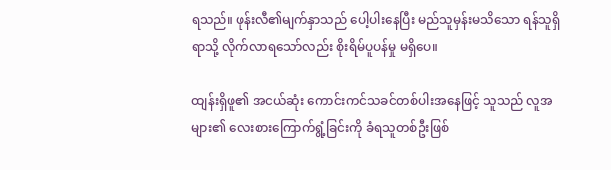ရသည်။ ဖုန်းလီ၏မျက်နှာသည် ပေါ့ပါးနေပြီး မည်သူမှန်းမသိသော ရန်သူရှိရာသို့ လိုက်လာရသော်လည်း စိုးရိမ်ပူပန်မှု မရှိပေ။

ထျန်းရှိဖူ၏ အငယ်ဆုံး ကောင်းကင်သခင်တစ်ပါးအနေဖြင့် သူသည် လူအများ၏ လေးစားကြောက်ရွံ့ခြင်းကို ခံရသူတစ်ဦးဖြစ်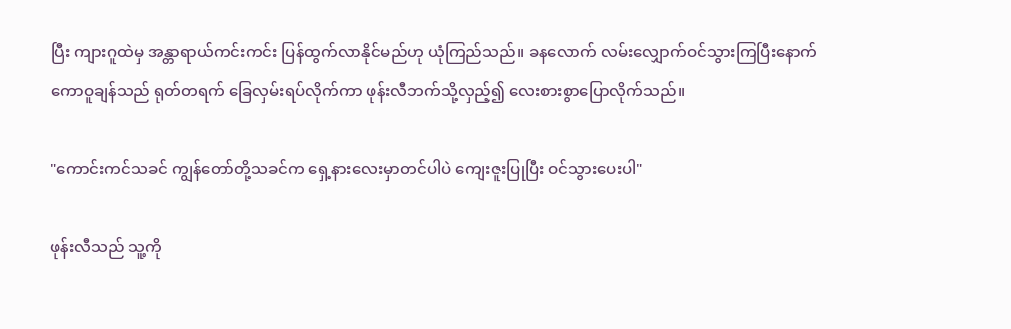ပြီး ကျားဂူထဲမှ အန္တာရာယ်ကင်းကင်း ပြန်ထွက်လာနိုင်မည်ဟု ယုံကြည်သည်။ ခနလောက် လမ်းလျှောက်ဝင်သွားကြပြီးနောက် ကောဝူချန်သည် ရုတ်တရက် ခြေလှမ်းရပ်လိုက်ကာ ဖုန်းလီဘက်သို့လှည့်၍ လေးစားစွာပြောလိုက်သည်။

"ကောင်းကင်သခင် ကျွန်တော်တို့သခင်က ရှေ့နားလေးမှာတင်ပါပဲ ကျေးဇူးပြုပြီး ဝင်သွားပေးပါ"

ဖုန်းလီသည် သူ့ကို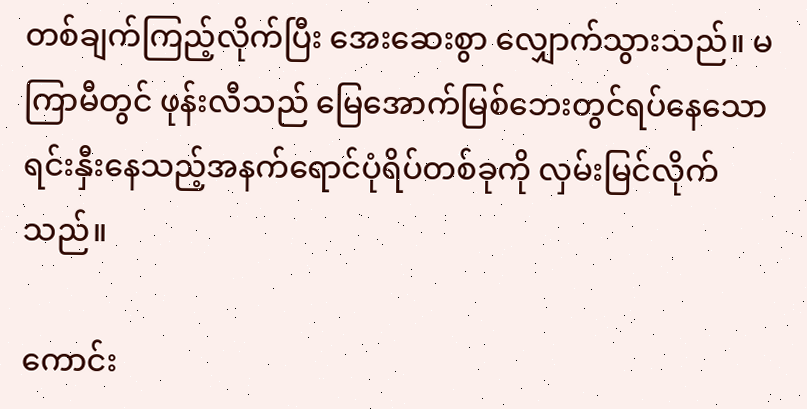တစ်ချက်ကြည့်လိုက်ပြီး အေးဆေးစွာ လျှောက်သွားသည်။ မကြာမီတွင် ဖုန်းလီသည် မြေအောက်မြစ်ဘေးတွင်ရပ်နေသော ရင်းနှီးနေသည့်အနက်ရောင်ပုံရိပ်တစ်ခုကို လှမ်းမြင်လိုက်သည်။

ကောင်း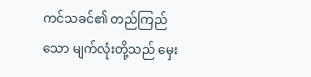ကင်သခင်၏ တည်ကြည်သော မျက်လုံးတို့သည် မှေး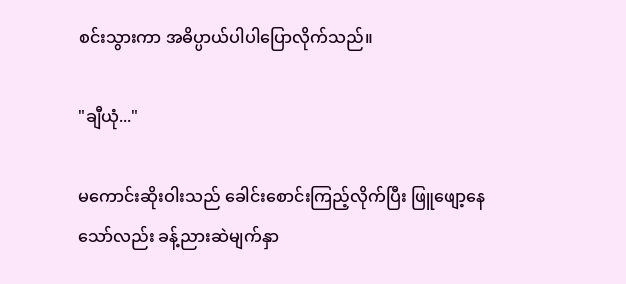စင်းသွားကာ အဓိပ္ပာယ်ပါပါပြောလိုက်သည်။

"ချီယုံ..."

မကောင်းဆိုးဝါးသည် ခေါင်းစောင်းကြည့်လိုက်ပြီး ဖြူဖျော့နေသော်လည်း ခန့်ညားဆဲမျက်နှာ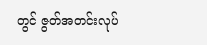တွင် ဇွတ်အတင်းလုပ်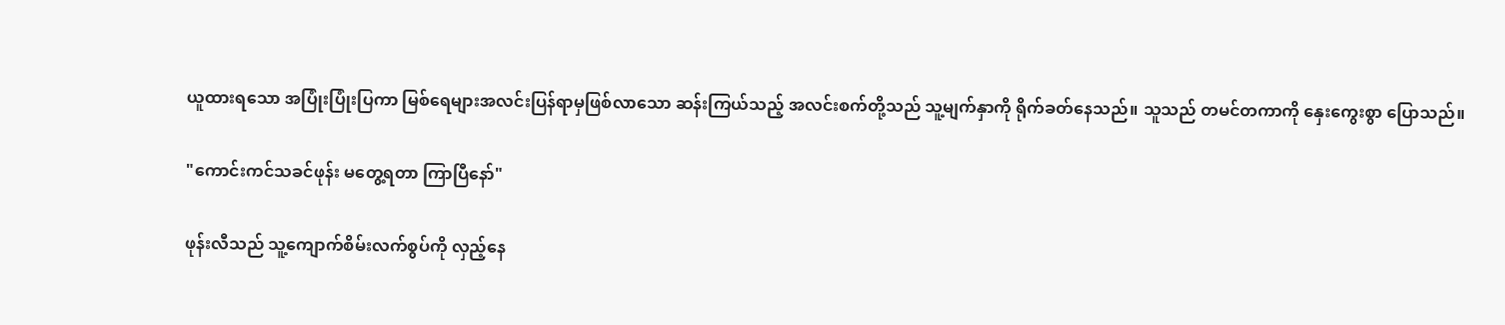ယူထားရသော အပြုံးပြုံးပြကာ မြစ်ရေများအလင်းပြန်ရာမှဖြစ်လာသော ဆန်းကြယ်သည့် အလင်းစက်တို့သည် သူ့မျက်နှာကို ရိုက်ခတ်နေသည်။ သူသည် တမင်တကာကို နှေးကွေးစွာ ပြောသည်။

"ကောင်းကင်သခင်ဖုန်း မတွေ့ရတာ ကြာပြီနော်"

ဖုန်းလီသည် သူ့ကျောက်စိမ်းလက်စွပ်ကို လှည့်နေ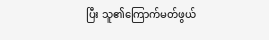ပြီး သူ၏ကြောက်မတ်ဖွယ်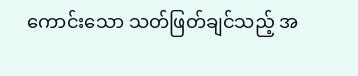ကောင်းသော သတ်ဖြတ်ချင်သည့် အ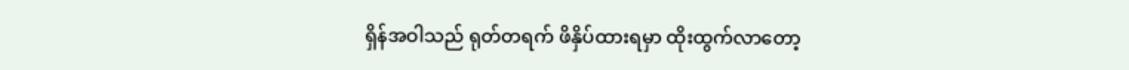ရှိန်အဝါသည် ရုတ်တရက် ဖိနှိပ်ထားရမှာ ထိုးထွက်လာတော့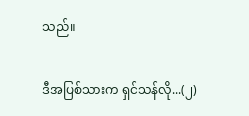သည်။

ဒီအပြစ်သားက ရှင်သန်လို...(၂)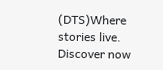(DTS)Where stories live. Discover now